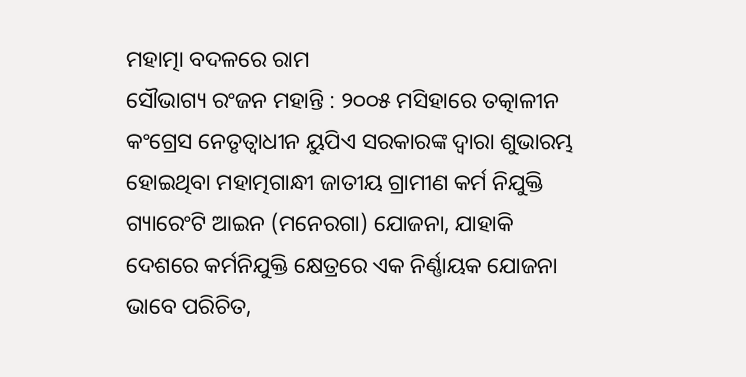ମହାତ୍ମା ବଦଳରେ ରାମ
ସୌଭାଗ୍ୟ ରଂଜନ ମହାନ୍ତି : ୨୦୦୫ ମସିହାରେ ତତ୍କାଳୀନ କଂଗ୍ରେସ ନେତୃତ୍ୱାଧୀନ ୟୁପିଏ ସରକାରଙ୍କ ଦ୍ୱାରା ଶୁଭାରମ୍ଭ ହୋଇଥିବା ମହାତ୍ମଗାନ୍ଧୀ ଜାତୀୟ ଗ୍ରାମୀଣ କର୍ମ ନିଯୁକ୍ତି ଗ୍ୟାରେଂଟି ଆଇନ (ମନେରଗା) ଯୋଜନା, ଯାହାକି ଦେଶରେ କର୍ମନିଯୁକ୍ତି କ୍ଷେତ୍ରରେ ଏକ ନିର୍ଣ୍ଣାୟକ ଯୋଜନା ଭାବେ ପରିଚିତ,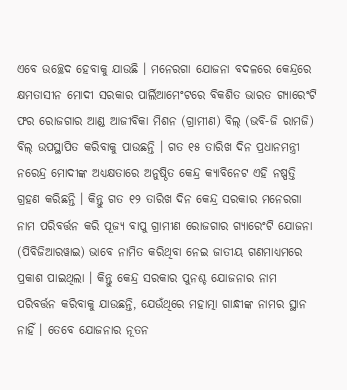ଏବେ ଉଚ୍ଛେଦ ହେବାକୁ ଯାଉଛି । ମନେରଗା ଯୋଜନା ବଦଳରେ କେନ୍ଦ୍ରରେ କ୍ଷମତାସୀନ ମୋଦୀ ସରକାର ପାର୍ଲିଆମେଂଟରେ ବିକଶିତ ଭାରତ ଗ୍ୟାରେଂଟି ଫର ରୋଜଗାର ଆଣ୍ଡ ଆଜୀବିକା ମିଶନ (ଗ୍ରାମୀଣ) ବିଲ୍ (ଭବି-ଜି ରାମଜି) ବିଲ୍ ଉପସ୍ଥାପିତ କରିବାକୁ ପାଉଛନ୍ତି । ଗତ ୧୫ ତାରିଖ ଦିନ ପ୍ରଧାନମନ୍ତ୍ରୀ ନରେନ୍ଦ୍ର ମୋଦୀଙ୍କ ଅଧ୍ୟକ୍ଷତାରେ ଅନୁଷ୍ଠିତ କେନ୍ଦ୍ର କ୍ୟାବିନେଟ ଏହି ନଷ୍ପତ୍ତି ଗ୍ରହଣ କରିଛନ୍ତି । କିନ୍ତୁ ଗତ ୧୨ ତାରିଖ ଦିନ କେନ୍ଦ୍ର ସରକାର ମନେରଗା ନାମ ପରିବର୍ତ୍ତନ କରି ପୂଜ୍ୟ ବାପୁ ଗ୍ରାମୀଣ ରୋଜଗାର ଗ୍ୟାରେଂଟି ଯୋଜନା (ପିବିଜିଆରୱାଇ) ଭାବେ ନାମିତ କରିଥିବା ନେଇ ଜାତୀୟ ଗଣମାଧ୍ୟମରେ ପ୍ରକାଶ ପାଇଥିଲା । କିନ୍ତୁ କେନ୍ଦ୍ର ସରକାର ପୁନଶ୍ଚ ଯୋଜନାର ନାମ ପରିବର୍ତ୍ତନ କରିବାକୁ ଯାଉଛନ୍ତି, ଯେଉଁଥିରେ ମହାତ୍ମା ଗାନ୍ଧୀଙ୍କ ନାମର ସ୍ଥାନ ନାହିଁ । ତେବେ ଯୋଜନାର ନୂତନ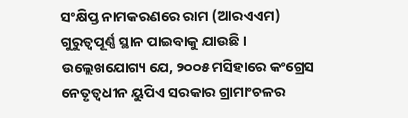ସଂକ୍ଷିପ୍ତ ନାମକରଣରେ ରାମ (ଆରଏଏମ) ଗୁରୁତ୍ୱପୂର୍ଣ୍ଣ ସ୍ଥାନ ପାଇବାକୁ ଯାଉଛି ।
ଉଲ୍ଲେଖଯୋଗ୍ୟ ଯେ, ୨୦୦୫ ମସିହାରେ କଂଗ୍ରେସ ନେତୃତ୍ୱଧୀନ ୟୁପିଏ ସରକାର ଗ୍ରାମାଂଚଳର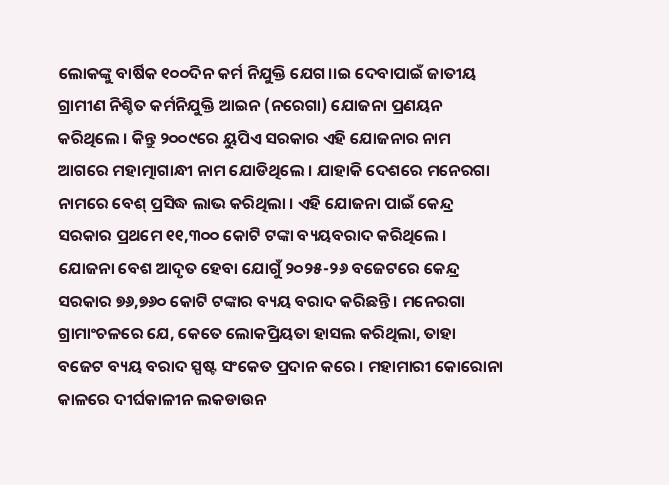ଲୋକଙ୍କୁ ବାର୍ଷିକ ୧୦୦ଦିନ କର୍ମ ନିଯୁକ୍ତି ଯେଗ।।ଇ ଦେବାପାଇଁ ଜାତୀୟ ଗ୍ରାମୀଣ ନିଶ୍ଚିତ କର୍ମନିଯୁକ୍ତି ଆଇନ (ନରେଗା) ଯୋଜନା ପ୍ରଣୟନ କରିଥିଲେ । କିନ୍ତୁ ୨୦୦୯ରେ ୟୁପିଏ ସରକାର ଏହି ଯୋଜନାର ନାମ ଆଗରେ ମହାତ୍ମାଗାନ୍ଧୀ ନାମ ଯୋଡିଥିଲେ । ଯାହାକି ଦେଶରେ ମନେରଗା ନାମରେ ବେଶ୍ ପ୍ରସିଦ୍ଧ ଲାଭ କରିଥିଲା । ଏହି ଯୋଜନା ପାଇଁ କେନ୍ଦ୍ର ସରକାର ପ୍ରଥମେ ୧୧,୩୦୦ କୋଟି ଟଙ୍କା ବ୍ୟୟବରାଦ କରିଥିଲେ । ଯୋଜନା ବେଶ ଆଦୃତ ହେବା ଯୋଗୁଁ ୨୦୨୫-୨୬ ବଜେଟରେ କେନ୍ଦ୍ର ସରକାର ୭୬,୭୬୦ କୋଟି ଟଙ୍କାର ବ୍ୟୟ ବରାଦ କରିଛନ୍ତି । ମନେରଗା ଗ୍ରାମାଂଚଳରେ ଯେ, କେତେ ଲୋକପ୍ରିୟତା ହାସଲ କରିଥିଲା, ତାହା ବଜେଟ ବ୍ୟୟ ବରାଦ ସ୍ପଷ୍ଟ ସଂକେତ ପ୍ରଦାନ କରେ । ମହାମାରୀ କୋରୋନା କାଳରେ ଦୀର୍ଘକାଳୀନ ଲକଡାଉନ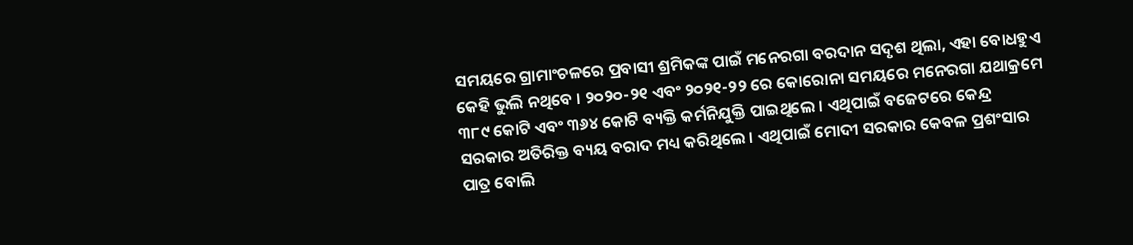ସମୟରେ ଗ୍ରାମାଂଚଳରେ ପ୍ରବାସୀ ଶ୍ରମିକଙ୍କ ପାଇଁ ମନେରଗା ବରଦାନ ସଦୃଶ ଥିଲା, ଏହା ବୋଧହୁଏ କେହି ଭୁଲି ନଥିବେ । ୨୦୨୦-୨୧ ଏବଂ ୨୦୨୧-୨୨ ରେ କୋରୋନା ସମୟରେ ମନେରଗା ଯଥାକ୍ରମେ ୩୮୯ କୋଟି ଏବଂ ୩୬୪ କୋଟି ବ୍ୟକ୍ତି କର୍ମନିଯୁକ୍ତି ପାଇଥିଲେ । ଏଥିପାଇଁ ବଜେଟରେ କେନ୍ଦ୍ର ସରକାର ଅତିରିକ୍ତ ବ୍ୟୟ ବରାଦ ମଧ୍ୟ କରିଥିଲେ । ଏଥିପାଇଁ ମୋଦୀ ସରକାର କେବଳ ପ୍ରଶଂସାର ପାତ୍ର ବୋଲି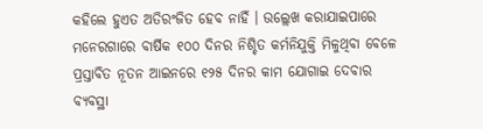କହିଲେ ହୁଏତ ଅତିରଂଜିତ ହେବ ନାହିଁ । ଉଲ୍ଲେଖ କରାଯାଇପାରେ ମନେରଗାରେ ବାର୍ଷିକ ୧୦୦ ଦିନର ନିଶ୍ଚିତ କର୍ମନିଯୁକ୍ତି ମିଳୁଥିବା ବେଳେ ପ୍ରସ୍ତାବିତ ନୂତନ ଆଇନରେ ୧୨୫ ଦିନର କାମ ଯୋଗାଇ ଦେବାର ବ୍ୟବସ୍ଥା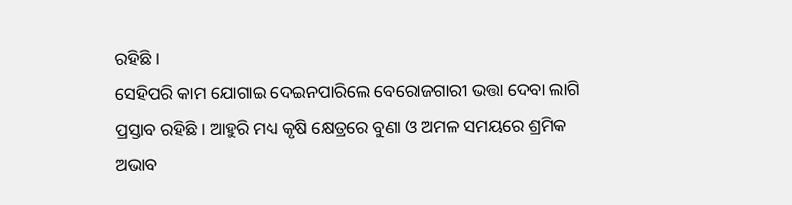ରହିଛି ।
ସେହିପରି କାମ ଯୋଗାଇ ଦେଇନପାରିଲେ ବେରୋଜଗାରୀ ଭତ୍ତା ଦେବା ଲାଗି ପ୍ରସ୍ତାବ ରହିଛି । ଆହୁରି ମଧ୍ୟ କୃଷି କ୍ଷେତ୍ରରେ ବୁଣା ଓ ଅମଳ ସମୟରେ ଶ୍ରମିକ ଅଭାବ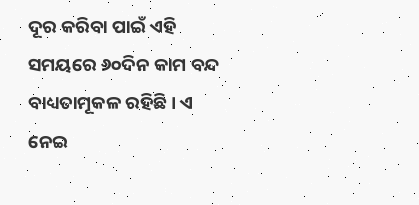ଦୂର କରିବା ପାଇଁ ଏହି ସମୟରେ ୬୦ଦିନ କାମ ବନ୍ଦ ବାଧ୍ୟତାମୂକଳ ରହିଛି । ଏ ନେଇ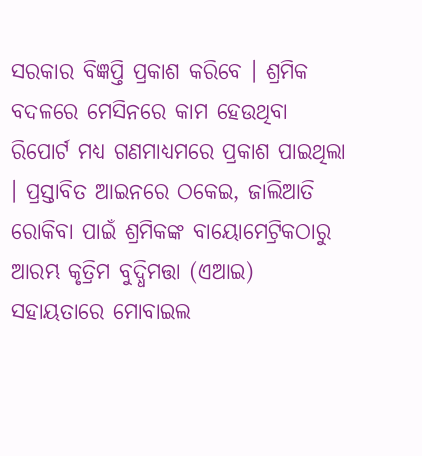ସରକାର ବିଜ୍ଞପ୍ତି ପ୍ରକାଶ କରିବେ । ଶ୍ରମିକ ବଦଳରେ ମେସିନରେ କାମ ହେଉଥିବା ରିପୋର୍ଟ ମଧ୍ୟ ଗଣମାଧ୍ୟମରେ ପ୍ରକାଶ ପାଇଥିଲା । ପ୍ରସ୍ତାବିତ ଆଇନରେ ଠକେଇ, ଜାଲିଆତି ରୋକିବା ପାଇଁ ଶ୍ରମିକଙ୍କ ବାୟୋମେଟ୍ରିକଠାରୁ ଆରମ୍ଭ କୃତ୍ରିମ ବୁଦ୍ଧିମତ୍ତା (ଏଆଇ) ସହାୟତାରେ ମୋବାଇଲ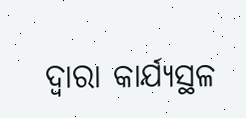ଦ୍ୱାରା କାର୍ଯ୍ୟସ୍ଥଳ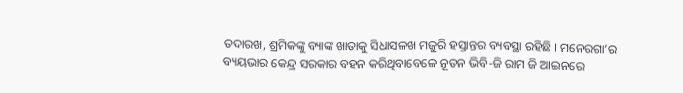ତଦାରଖ, ଶ୍ରମିକଙ୍କୁ ବ୍ୟାଙ୍କ ଖାତାକୁ ସିଧାସଳଖ ମଜୁରି ହସ୍ତାନ୍ତର ବ୍ୟବସ୍ଥା ରହିଛି । ମନେରଗା’ର ବ୍ୟୟଭାର କେନ୍ଦ୍ର ସରକାର ବହନ କରିଥିବାବେଳେ ନୂତନ ଭିବି-ଜି ରାମ ଜି ଆଇନରେ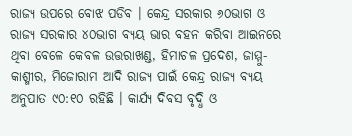ରାଜ୍ୟ ଉପରେ ବୋଝ ପଡିବ । କେନ୍ଦ୍ର ସରକାର ୬୦ଭାଗ ଓ ରାଜ୍ୟ ସରକାର ୪୦ଭାଗ ବ୍ୟୟ ଭାର ବହନ କରିବା ଆଇନରେ ଥିବା ବେଳେ କେବଳ ଉତ୍ତରାଖଣ୍ଡ, ହିମାଚଳ ପ୍ରଦେଶ, ଜାମ୍ମୁ-କାଶ୍ମୀର, ମିଜୋରାମ ଆଦି ରାଜ୍ୟ ପାଇଁ କେନ୍ଦ୍ର ରାଜ୍ୟ ବ୍ୟୟ ଅନୁପାତ ୯୦:୧୦ ରହିଛି । କାର୍ଯ୍ୟ ଦିବସ ବୃଦ୍ଧି ଓ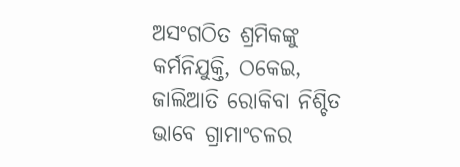ଅସଂଗଠିତ ଶ୍ରମିକଙ୍କୁ କର୍ମନିଯୁକ୍ତି, ଠକେଇ, ଜାଲିଆତି ରୋକିବା ନିଶ୍ଚିତ ଭାବେ ଗ୍ରାମାଂଚଳର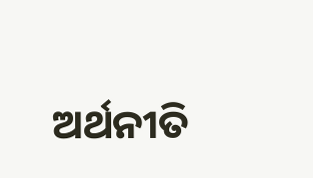ଅର୍ଥନୀତି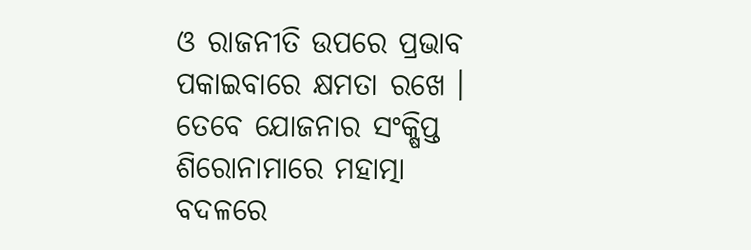ଓ ରାଜନୀତି ଉପରେ ପ୍ରଭାବ ପକାଇବାରେ କ୍ଷମତା ରଖେ । ତେବେ ଯୋଜନାର ସଂକ୍ଷିପ୍ତ ଶିରୋନାମାରେ ମହାତ୍ମା ବଦଳରେ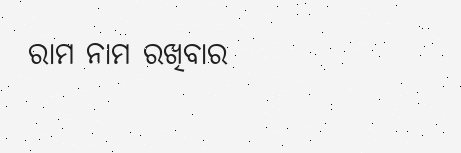ରାମ ନାମ ରଖିବାର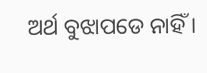ଅର୍ଥ ବୁଝାପଡେ ନାହିଁ ।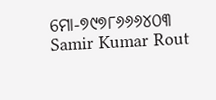ମୋ-୭୯୭୮୬୬୬୪୦୩
Samir Kumar Rout